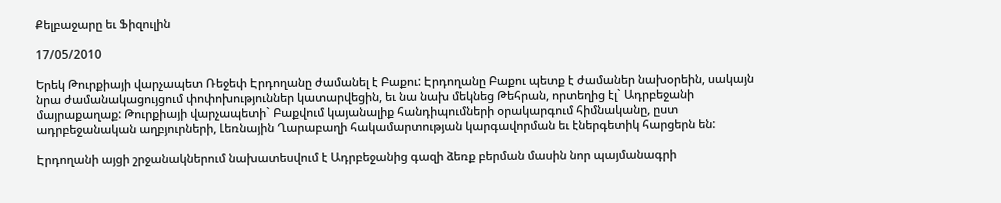Քելբաջարը եւ Ֆիզուլին

17/05/2010

Երեկ Թուրքիայի վարչապետ Ռեջեփ Էրդողանը ժամանել է Բաքու: Էրդողանը Բաքու պետք է ժամաներ նախօրեին, սակայն նրա ժամանակացույցում փոփոխություններ կատարվեցին, եւ նա նախ մեկնեց Թեհրան, որտեղից էլ` Ադրբեջանի մայրաքաղաք: Թուրքիայի վարչապետի` Բաքվում կայանալիք հանդիպումների օրակարգում հիմնականը, ըստ ադրբեջանական աղբյուրների, Լեռնային Ղարաբաղի հակամարտության կարգավորման եւ էներգետիկ հարցերն են:

Էրդողանի այցի շրջանակներում նախատեսվում է Ադրբեջանից գազի ձեռք բերման մասին նոր պայմանագրի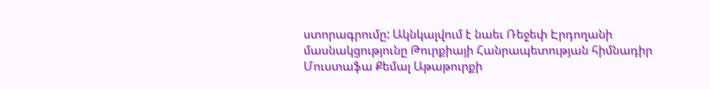ստորագրումը: Ակնկալվում է նաեւ Ռեջեփ Էրդողանի մասնակցությունը Թուրքիայի Հանրապետության հիմնադիր Մուստաֆա Քեմալ Աթաթուրքի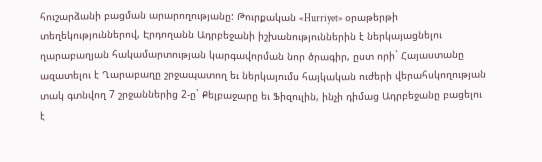հուշարձանի բացման արարողությանը: Թուրքական «Hurriyet» օրաթերթի տեղեկություններով, Էրդողանն Ադրբեջանի իշխանություններին է ներկայացնելու ղարաբաղյան հակամարտության կարգավորման նոր ծրագիր, ըստ որի` Հայաստանը ազատելու է Ղարաբաղը շրջապատող եւ ներկայումս հայկական ուժերի վերահսկողության տակ գտնվող 7 շրջաններից 2-ը` Քելբաջարը եւ Ֆիզուլին, ինչի դիմաց Ադրբեջանը բացելու է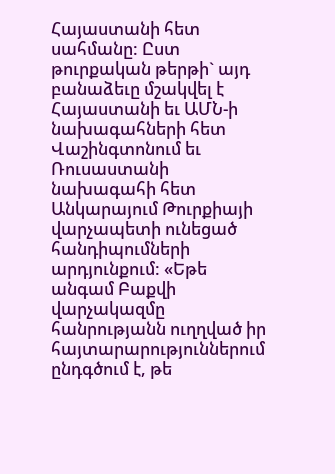Հայաստանի հետ սահմանը: Ըստ թուրքական թերթի` այդ բանաձեւը մշակվել է Հայաստանի եւ ԱՄՆ-ի նախագահների հետ Վաշինգտոնում եւ Ռուսաստանի նախագահի հետ Անկարայում Թուրքիայի վարչապետի ունեցած հանդիպումների արդյունքում: «Եթե անգամ Բաքվի վարչակազմը հանրությանն ուղղված իր հայտարարություններում ընդգծում է, թե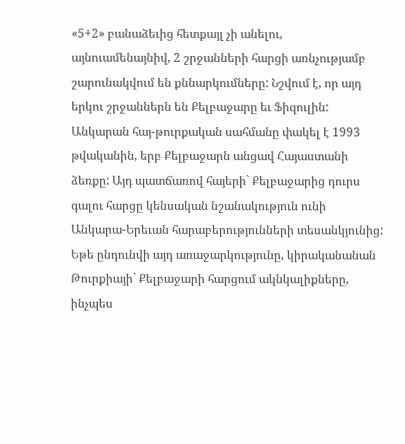«5+2» բանաձեւից հետքայլ չի անելու, այնուամենայնիվ, 2 շրջանների հարցի առնչությամբ շարունակվում են քննարկումները: Նշվում է, որ այդ երկու շրջաններն են Քելբաջարը եւ Ֆիզուլին: Անկարան հայ-թուրքական սահմանը փակել է 1993 թվականին, երբ Քելբաջարն անցավ Հայաստանի ձեռքը: Այդ պատճառով հայերի` Քելբաջարից դուրս գալու հարցը կենսական նշանակություն ունի Անկարա-Երեւան հարաբերությունների տեսանկյունից: Եթե ընդունվի այդ առաջարկությունը, կիրականանան Թուրքիայի` Քելբաջարի հարցում ակնկալիքները, ինչպես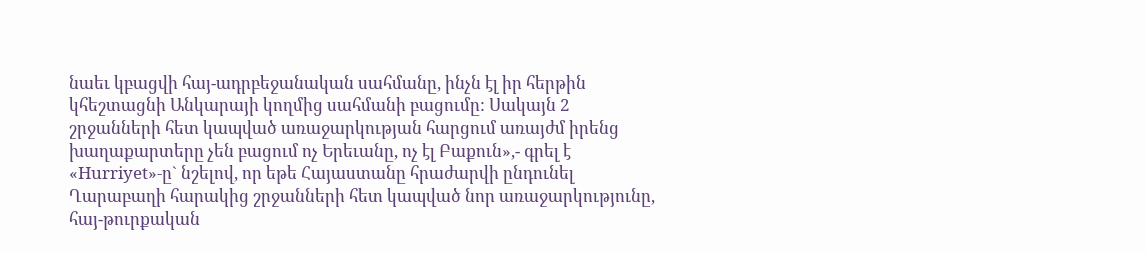նաեւ կբացվի հայ-ադրբեջանական սահմանը, ինչն էլ իր հերթին կհեշտացնի Անկարայի կողմից սահմանի բացումը: Սակայն 2 շրջանների հետ կապված առաջարկության հարցում առայժմ իրենց խաղաքարտերը չեն բացում ոչ Երեւանը, ոչ էլ Բաքուն»,- գրել է «Hurriyet»-ը` նշելով, որ եթե Հայաստանը հրաժարվի ընդունել Ղարաբաղի հարակից շրջանների հետ կապված նոր առաջարկությունը, հայ-թուրքական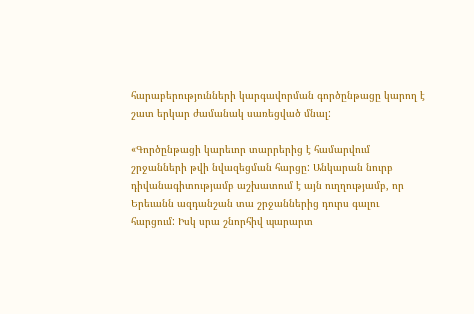հարաբերությունների կարգավորման գործընթացը կարող է շատ երկար ժամանակ սառեցված մնալ:

«Գործընթացի կարեւոր տարրերից է համարվում շրջանների թվի նվազեցման հարցը: Անկարան նուրբ դիվանագիտությամբ աշխատում է այն ուղղությամբ, որ Երեւանն ազդանշան տա շրջաններից դուրս գալու հարցում: Իսկ սրա շնորհիվ պարարտ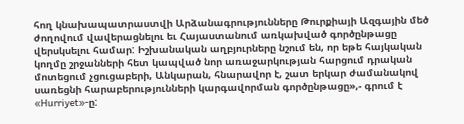հող կնախապատրաստվի Արձանագրությունները Թուրքիայի Ազգային մեծ ժողովում վավերացնելու եւ Հայաստանում առկախված գործընթացը վերսկսելու համար: Իշխանական աղբյուրները նշում են, որ եթե հայկական կողմը շրջանների հետ կապված նոր առաջարկության հարցում դրական մոտեցում չցուցաբերի, Անկարան, հնարավոր է, շատ երկար ժամանակով սառեցնի հարաբերությունների կարգավորման գործընթացը»,- գրում է «Hurriyet»-ը: